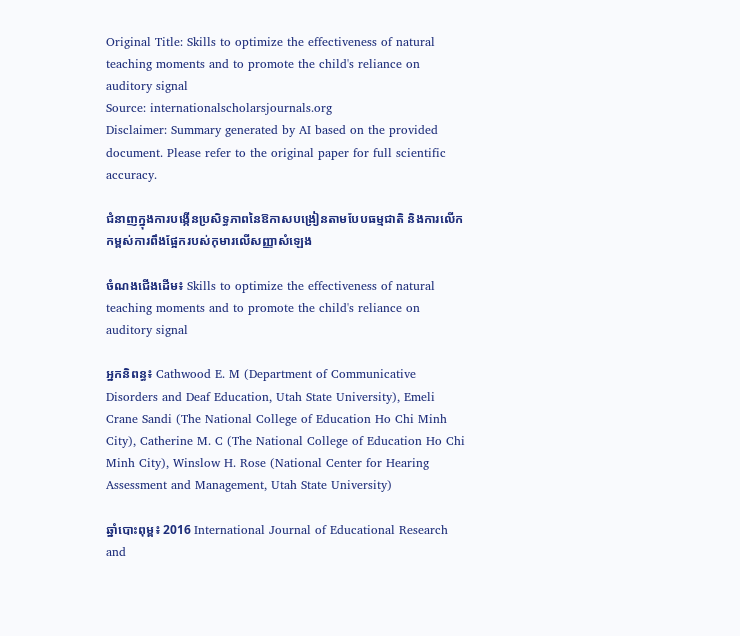Original Title: Skills to optimize the effectiveness of natural teaching moments and to promote the child's reliance on auditory signal
Source: internationalscholarsjournals.org
Disclaimer: Summary generated by AI based on the provided document. Please refer to the original paper for full scientific accuracy.

ជំនាញក្នុងការបង្កើនប្រសិទ្ធភាពនៃឱកាសបង្រៀនតាមបែបធម្មជាតិ និងការលើកកម្ពស់ការពឹងផ្អែករបស់កុមារលើសញ្ញាសំឡេង

ចំណងជើងដើម៖ Skills to optimize the effectiveness of natural teaching moments and to promote the child's reliance on auditory signal

អ្នកនិពន្ធ៖ Cathwood E. M (Department of Communicative Disorders and Deaf Education, Utah State University), Emeli Crane Sandi (The National College of Education Ho Chi Minh City), Catherine M. C (The National College of Education Ho Chi Minh City), Winslow H. Rose (National Center for Hearing Assessment and Management, Utah State University)

ឆ្នាំបោះពុម្ព៖ 2016 International Journal of Educational Research and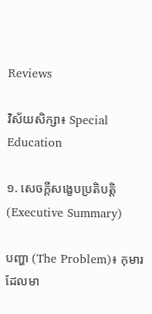Reviews

វិស័យសិក្សា៖ Special Education

១. សេចក្តីសង្ខេបប្រតិបត្តិ (Executive Summary)

បញ្ហា (The Problem)៖ កុមារដែលមា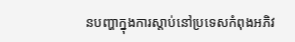នបញ្ហាក្នុងការស្តាប់នៅប្រទេសកំពុងអភិវ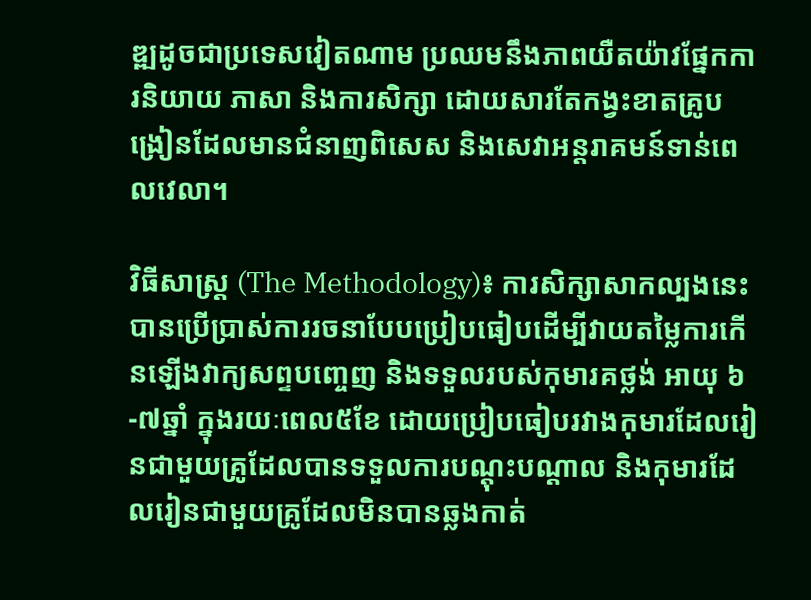ឌ្ឍដូចជាប្រទេសវៀតណាម ប្រឈមនឹងភាពយឺតយ៉ាវផ្នែកការនិយាយ ភាសា និងការសិក្សា ដោយសារតែកង្វះខាតគ្រូបង្រៀនដែលមានជំនាញពិសេស និងសេវាអន្តរាគមន៍ទាន់ពេលវេលា។

វិធីសាស្ត្រ (The Methodology)៖ ការសិក្សាសាកល្បងនេះបានប្រើប្រាស់ការរចនាបែបប្រៀបធៀបដើម្បីវាយតម្លៃការកើនឡើងវាក្យសព្ទបញ្ចេញ និងទទួលរបស់កុមារគថ្លង់ អាយុ ៦-៧ឆ្នាំ ក្នុងរយៈពេល៥ខែ ដោយប្រៀបធៀបរវាងកុមារដែលរៀនជាមួយគ្រូដែលបានទទួលការបណ្តុះបណ្តាល និងកុមារដែលរៀនជាមួយគ្រូដែលមិនបានឆ្លងកាត់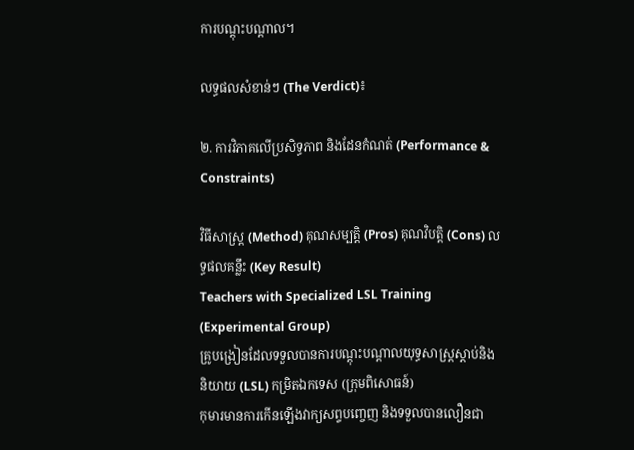ការបណ្តុះបណ្តាល។

លទ្ធផលសំខាន់ៗ (The Verdict)៖

២. ការវិភាគលើប្រសិទ្ធភាព និងដែនកំណត់ (Performance & Constraints)

វិធីសាស្ត្រ (Method) គុណសម្បត្តិ (Pros) គុណវិបត្តិ (Cons) លទ្ធផលគន្លឹះ (Key Result)
Teachers with Specialized LSL Training (Experimental Group)
គ្រូបង្រៀនដែលទទួលបានការបណ្តុះបណ្តាលយុទ្ធសាស្ត្រស្តាប់និងនិយាយ (LSL) កម្រិតឯកទេស (ក្រុមពិសោធន៍)
កុមារមានការកើនឡើងវាក្យសព្ទបញ្ចេញ និងទទួលបានលឿនជា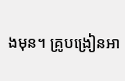ងមុន។ គ្រូបង្រៀនអា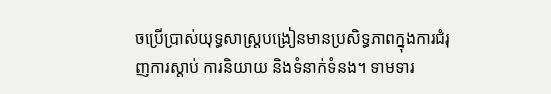ចប្រើប្រាស់យុទ្ធសាស្ត្របង្រៀនមានប្រសិទ្ធភាពក្នុងការជំរុញការស្តាប់ ការនិយាយ និងទំនាក់ទំនង។ ទាមទារ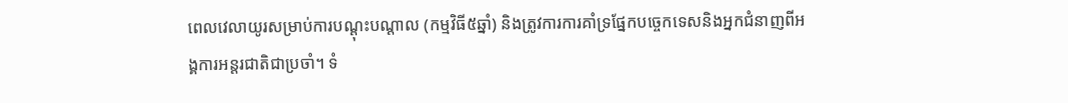ពេលវេលាយូរសម្រាប់ការបណ្តុះបណ្តាល (កម្មវិធី៥ឆ្នាំ) និងត្រូវការការគាំទ្រផ្នែកបច្ចេកទេសនិងអ្នកជំនាញពីអង្គការអន្តរជាតិជាប្រចាំ។ ទំ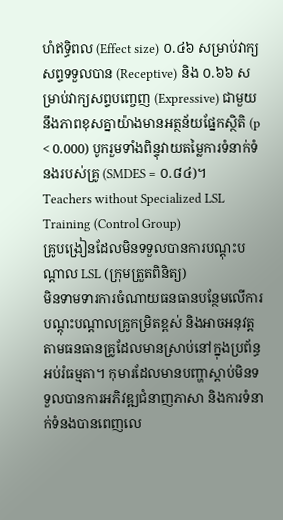ហំឥទ្ធិពល (Effect size) ០.៤៦ សម្រាប់វាក្យសព្ទទទួលបាន (Receptive) និង ០.៦៦ សម្រាប់វាក្យសព្ទបញ្ចេញ (Expressive) ជាមួយនឹងភាពខុសគ្នាយ៉ាងមានអត្ថន័យផ្នែកស្ថិតិ (p < 0.000) បូករួមទាំងពិន្ទុវាយតម្លៃការទំនាក់ទំនងរបស់គ្រូ (SMDES = ០.៨៤)។
Teachers without Specialized LSL Training (Control Group)
គ្រូបង្រៀនដែលមិនទទួលបានការបណ្តុះបណ្តាល LSL (ក្រុមត្រួតពិនិត្យ)
មិនទាមទារការចំណាយធនធានបន្ថែមលើការបណ្តុះបណ្តាលគ្រូកម្រិតខ្ពស់ និងអាចអនុវត្តតាមធនធានគ្រូដែលមានស្រាប់នៅក្នុងប្រព័ន្ធអប់រំធម្មតា។ កុមារដែលមានបញ្ហាស្តាប់មិនទទួលបានការអភិវឌ្ឍជំនាញភាសា និងការទំនាក់ទំនងបានពេញលេ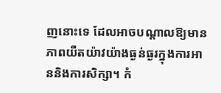ញនោះទេ ដែលអាចបណ្តាលឱ្យមានភាពយឺតយ៉ាវយ៉ាងធ្ងន់ធ្ងរក្នុងការអាននិងការសិក្សា។ កំ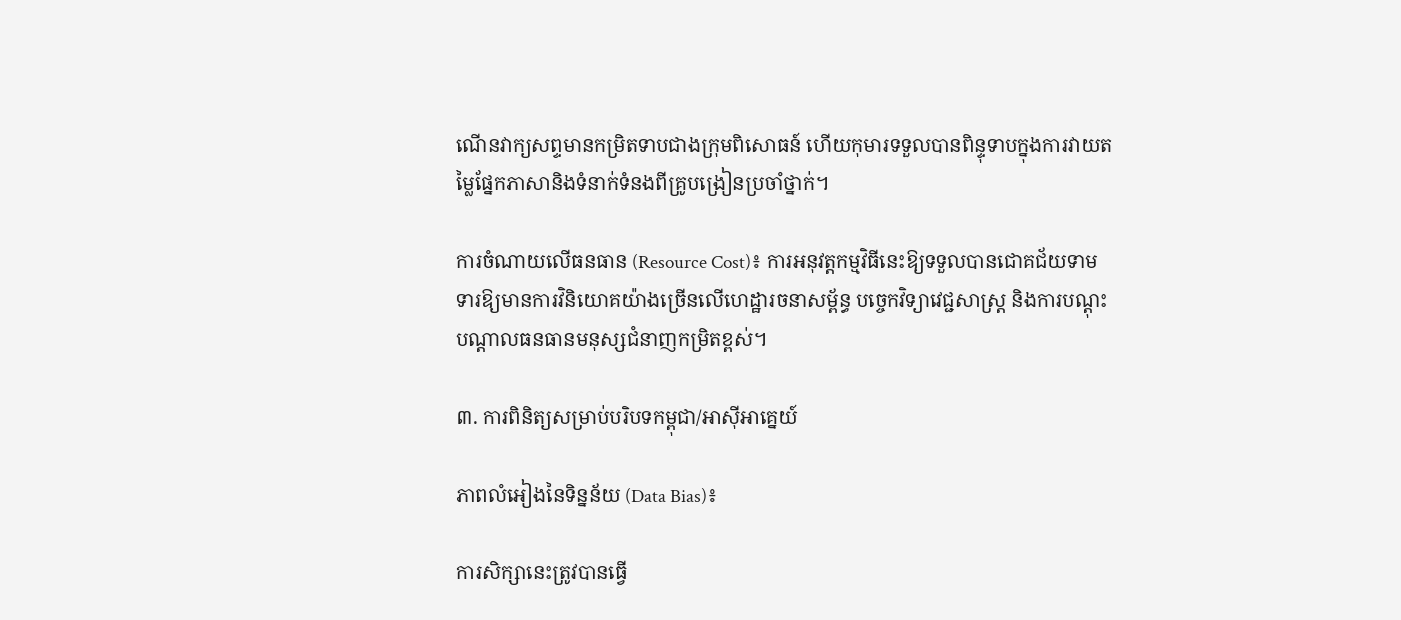ណើនវាក្យសព្ទមានកម្រិតទាបជាងក្រុមពិសោធន៍ ហើយកុមារទទួលបានពិន្ទុទាបក្នុងការវាយតម្លៃផ្នែកភាសានិងទំនាក់ទំនងពីគ្រូបង្រៀនប្រចាំថ្នាក់។

ការចំណាយលើធនធាន (Resource Cost)៖ ការអនុវត្តកម្មវិធីនេះឱ្យទទួលបានជោគជ័យទាមទារឱ្យមានការវិនិយោគយ៉ាងច្រើនលើហេដ្ឋារចនាសម្ព័ន្ធ បច្ចេកវិទ្យាវេជ្ជសាស្ត្រ និងការបណ្តុះបណ្តាលធនធានមនុស្សជំនាញកម្រិតខ្ពស់។

៣. ការពិនិត្យសម្រាប់បរិបទកម្ពុជា/អាស៊ីអាគ្នេយ៍

ភាពលំអៀងនៃទិន្នន័យ (Data Bias)៖

ការសិក្សានេះត្រូវបានធ្វើ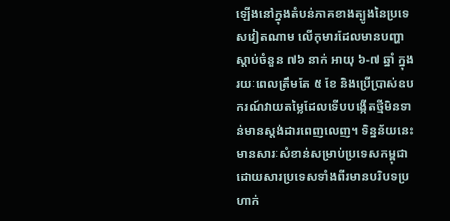ឡើងនៅក្នុងតំបន់ភាគខាងត្បូងនៃប្រទេសវៀតណាម លើកុមារដែលមានបញ្ហាស្តាប់ចំនួន ៧៦ នាក់ អាយុ ៦-៧ ឆ្នាំ ក្នុងរយៈពេលត្រឹមតែ ៥ ខែ និងប្រើប្រាស់ឧបករណ៍វាយតម្លៃដែលទើបបង្កើតថ្មីមិនទាន់មានស្តង់ដារពេញលេញ។ ទិន្នន័យនេះមានសារៈសំខាន់សម្រាប់ប្រទេសកម្ពុជាដោយសារប្រទេសទាំងពីរមានបរិបទប្រហាក់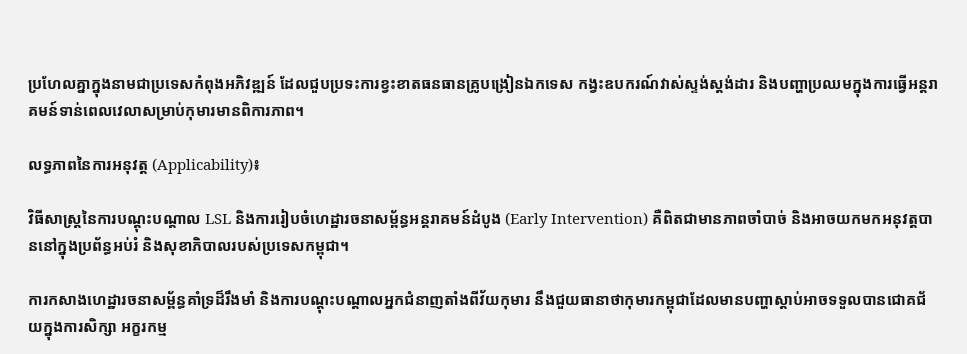ប្រហែលគ្នាក្នុងនាមជាប្រទេសកំពុងអភិវឌ្ឍន៍ ដែលជួបប្រទះការខ្វះខាតធនធានគ្រូបង្រៀនឯកទេស កង្វះឧបករណ៍វាស់ស្ទង់ស្តង់ដារ និងបញ្ហាប្រឈមក្នុងការធ្វើអន្តរាគមន៍ទាន់ពេលវេលាសម្រាប់កុមារមានពិការភាព។

លទ្ធភាពនៃការអនុវត្ត (Applicability)៖

វិធីសាស្ត្រនៃការបណ្តុះបណ្តាល LSL និងការរៀបចំហេដ្ឋារចនាសម្ព័ន្ធអន្តរាគមន៍ដំបូង (Early Intervention) គឺពិតជាមានភាពចាំបាច់ និងអាចយកមកអនុវត្តបាននៅក្នុងប្រព័ន្ធអប់រំ និងសុខាភិបាលរបស់ប្រទេសកម្ពុជា។

ការកសាងហេដ្ឋារចនាសម្ព័ន្ធគាំទ្រដ៏រឹងមាំ និងការបណ្តុះបណ្តាលអ្នកជំនាញតាំងពីវ័យកុមារ នឹងជួយធានាថាកុមារកម្ពុជាដែលមានបញ្ហាស្តាប់អាចទទួលបានជោគជ័យក្នុងការសិក្សា អក្ខរកម្ម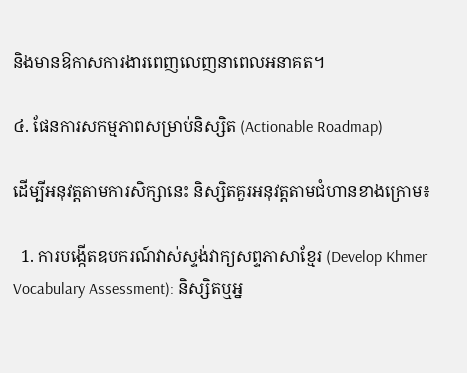និងមានឱកាសការងារពេញលេញនាពេលអនាគត។

៤. ផែនការសកម្មភាពសម្រាប់និស្សិត (Actionable Roadmap)

ដើម្បីអនុវត្តតាមការសិក្សានេះ និស្សិតគួរអនុវត្តតាមជំហានខាងក្រោម៖

  1. ការបង្កើតឧបករណ៍វាស់ស្ទង់វាក្យសព្ទភាសាខ្មែរ (Develop Khmer Vocabulary Assessment): និស្សិតឬអ្ន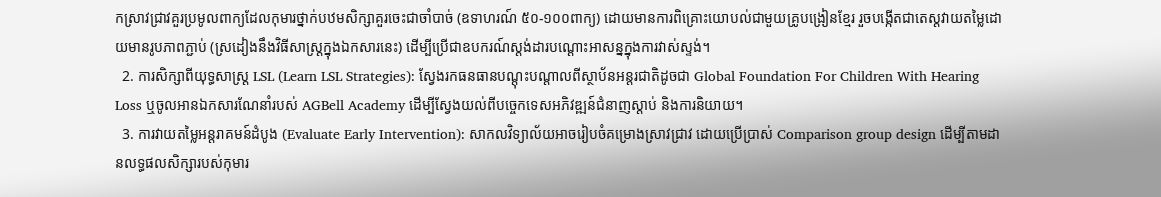កស្រាវជ្រាវគួរប្រមូលពាក្យដែលកុមារថ្នាក់បឋមសិក្សាគួរចេះជាចាំបាច់ (ឧទាហរណ៍ ៥០-១០០ពាក្យ) ដោយមានការពិគ្រោះយោបល់ជាមួយគ្រូបង្រៀនខ្មែរ រួចបង្កើតជាតេស្តវាយតម្លៃដោយមានរូបភាពភ្ជាប់ (ស្រដៀងនឹងវិធីសាស្ត្រក្នុងឯកសារនេះ) ដើម្បីប្រើជាឧបករណ៍ស្តង់ដារបណ្ដោះអាសន្នក្នុងការវាស់ស្ទង់។
  2. ការសិក្សាពីយុទ្ធសាស្ត្រ LSL (Learn LSL Strategies): ស្វែងរកធនធានបណ្តុះបណ្តាលពីស្ថាប័នអន្តរជាតិដូចជា Global Foundation For Children With Hearing Loss ឬចូលអានឯកសារណែនាំរបស់ AGBell Academy ដើម្បីស្វែងយល់ពីបច្ចេកទេសអភិវឌ្ឍន៍ជំនាញស្តាប់ និងការនិយាយ។
  3. ការវាយតម្លៃអន្តរាគមន៍ដំបូង (Evaluate Early Intervention): សាកលវិទ្យាល័យអាចរៀបចំគម្រោងស្រាវជ្រាវ ដោយប្រើប្រាស់ Comparison group design ដើម្បីតាមដានលទ្ធផលសិក្សារបស់កុមារ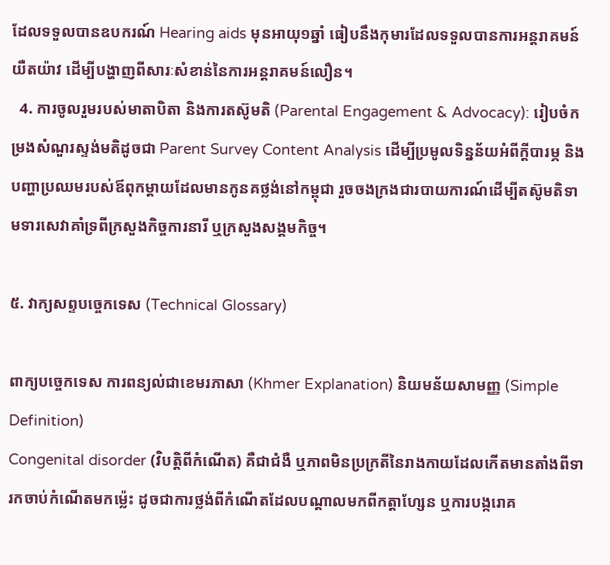ដែលទទួលបានឧបករណ៍ Hearing aids មុនអាយុ១ឆ្នាំ ធៀបនឹងកុមារដែលទទួលបានការអន្តរាគមន៍យឺតយ៉ាវ ដើម្បីបង្ហាញពីសារៈសំខាន់នៃការអន្តរាគមន៍លឿន។
  4. ការចូលរួមរបស់មាតាបិតា និងការតស៊ូមតិ (Parental Engagement & Advocacy): រៀបចំកម្រងសំណួរស្ទង់មតិដូចជា Parent Survey Content Analysis ដើម្បីប្រមូលទិន្នន័យអំពីក្តីបារម្ភ និងបញ្ហាប្រឈមរបស់ឪពុកម្តាយដែលមានកូនគថ្លង់នៅកម្ពុជា រួចចងក្រងជារបាយការណ៍ដើម្បីតស៊ូមតិទាមទារសេវាគាំទ្រពីក្រសួងកិច្ចការនារី ឬក្រសួងសង្គមកិច្ច។

៥. វាក្យសព្ទបច្ចេកទេស (Technical Glossary)

ពាក្យបច្ចេកទេស ការពន្យល់ជាខេមរភាសា (Khmer Explanation) និយមន័យសាមញ្ញ (Simple Definition)
Congenital disorder (វិបត្តិពីកំណើត) គឺជាជំងឺ ឬភាពមិនប្រក្រតីនៃរាងកាយដែលកើតមានតាំងពីទារកចាប់កំណើតមកម្ល៉េះ ដូចជាការថ្លង់ពីកំណើតដែលបណ្តាលមកពីកត្តាហ្សែន ឬការបង្ករោគ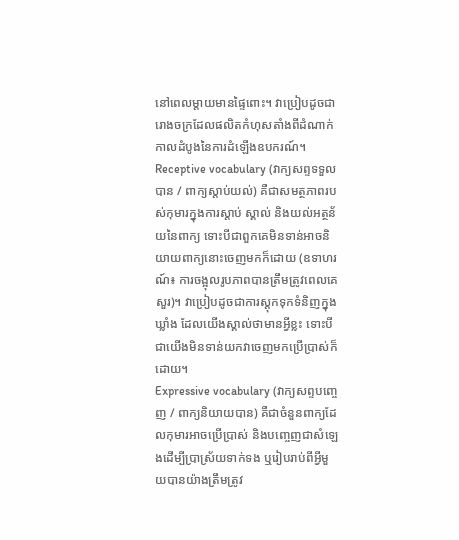នៅពេលម្តាយមានផ្ទៃពោះ។ វាប្រៀបដូចជារោងចក្រដែលផលិតកំហុសតាំងពីដំណាក់កាលដំបូងនៃការដំឡើងឧបករណ៍។
Receptive vocabulary (វាក្យសព្ទទទួលបាន / ពាក្យស្តាប់យល់) គឺជាសមត្ថភាពរបស់កុមារក្នុងការស្តាប់ ស្គាល់ និងយល់អត្ថន័យនៃពាក្យ ទោះបីជាពួកគេមិនទាន់អាចនិយាយពាក្យនោះចេញមកក៏ដោយ (ឧទាហរណ៍៖ ការចង្អុលរូបភាពបានត្រឹមត្រូវពេលគេសួរ)។ វាប្រៀបដូចជាការស្តុកទុកទំនិញក្នុងឃ្លាំង ដែលយើងស្គាល់ថាមានអ្វីខ្លះ ទោះបីជាយើងមិនទាន់យកវាចេញមកប្រើប្រាស់ក៏ដោយ។
Expressive vocabulary (វាក្យសព្ទបញ្ចេញ / ពាក្យនិយាយបាន) គឺជាចំនួនពាក្យដែលកុមារអាចប្រើប្រាស់ និងបញ្ចេញជាសំឡេងដើម្បីប្រាស្រ័យទាក់ទង ឬរៀបរាប់ពីអ្វីមួយបានយ៉ាងត្រឹមត្រូវ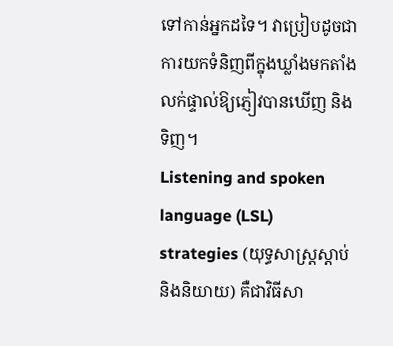ទៅកាន់អ្នកដទៃ។ វាប្រៀបដូចជាការយកទំនិញពីក្នុងឃ្លាំងមកតាំងលក់ផ្ទាល់ឱ្យភ្ញៀវបានឃើញ និងទិញ។
Listening and spoken language (LSL) strategies (យុទ្ធសាស្ត្រស្តាប់និងនិយាយ) គឺជាវិធីសា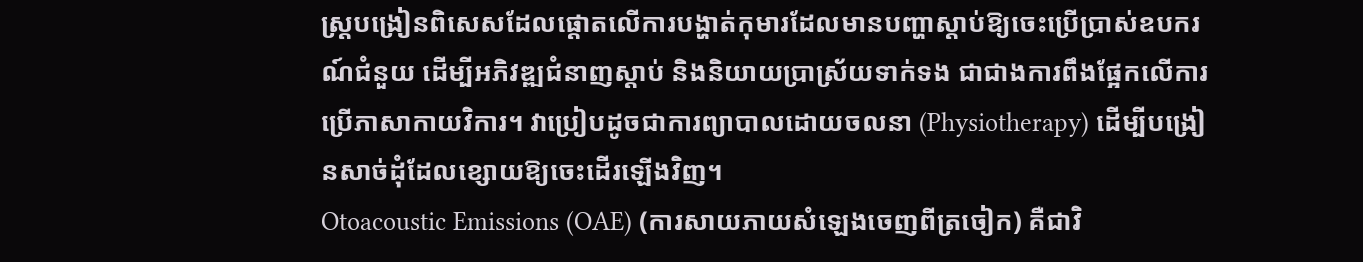ស្ត្របង្រៀនពិសេសដែលផ្តោតលើការបង្ហាត់កុមារដែលមានបញ្ហាស្តាប់ឱ្យចេះប្រើប្រាស់ឧបករណ៍ជំនួយ ដើម្បីអភិវឌ្ឍជំនាញស្តាប់ និងនិយាយប្រាស្រ័យទាក់ទង ជាជាងការពឹងផ្អែកលើការប្រើភាសាកាយវិការ។ វាប្រៀបដូចជាការព្យាបាលដោយចលនា (Physiotherapy) ដើម្បីបង្រៀនសាច់ដុំដែលខ្សោយឱ្យចេះដើរឡើងវិញ។
Otoacoustic Emissions (OAE) (ការសាយភាយសំឡេងចេញពីត្រចៀក) គឺជាវិ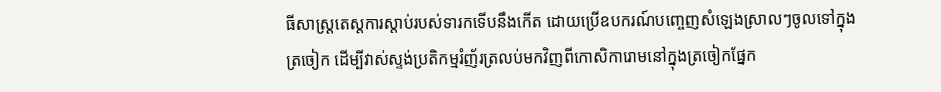ធីសាស្ត្រតេស្តការស្តាប់របស់ទារកទើបនឹងកើត ដោយប្រើឧបករណ៍បញ្ចេញសំឡេងស្រាលៗចូលទៅក្នុងត្រចៀក ដើម្បីវាស់ស្ទង់ប្រតិកម្មរំញ័រត្រលប់មកវិញពីកោសិការោមនៅក្នុងត្រចៀកផ្នែក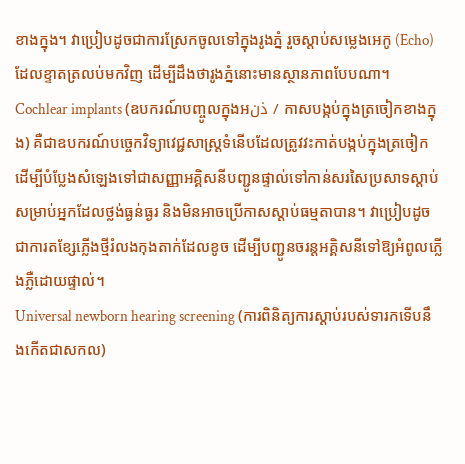ខាងក្នុង។ វាប្រៀបដូចជាការស្រែកចូលទៅក្នុងរូងភ្នំ រួចស្តាប់សម្លេងអេកូ (Echo) ដែលខ្ទាតត្រលប់មកវិញ ដើម្បីដឹងថារូងភ្នំនោះមានស្ថានភាពបែបណា។
Cochlear implants (ឧបករណ៍បញ្ចូលក្នុងអذن / កាសបង្កប់ក្នុងត្រចៀកខាងក្នុង) គឺជាឧបករណ៍បច្ចេកវិទ្យាវេជ្ជសាស្ត្រទំនើបដែលត្រូវវះកាត់បង្កប់ក្នុងត្រចៀក ដើម្បីបំប្លែងសំឡេងទៅជាសញ្ញាអគ្គិសនីបញ្ជូនផ្ទាល់ទៅកាន់សរសៃប្រសាទស្តាប់ សម្រាប់អ្នកដែលថ្លង់ធ្ងន់ធ្ងរ និងមិនអាចប្រើកាសស្តាប់ធម្មតាបាន។ វាប្រៀបដូចជាការតខ្សែភ្លើងថ្មីរំលងកុងតាក់ដែលខូច ដើម្បីបញ្ជូនចរន្តអគ្គិសនីទៅឱ្យអំពូលភ្លើងភ្លឺដោយផ្ទាល់។
Universal newborn hearing screening (ការពិនិត្យការស្តាប់របស់ទារកទើបនឹងកើតជាសកល)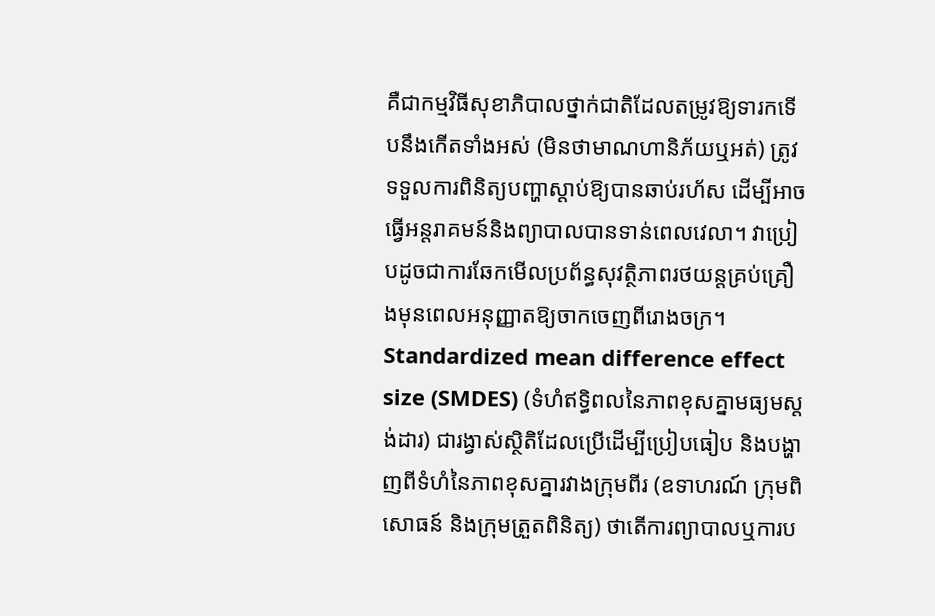គឺជាកម្មវិធីសុខាភិបាលថ្នាក់ជាតិដែលតម្រូវឱ្យទារកទើបនឹងកើតទាំងអស់ (មិនថាមាណហានិភ័យឬអត់) ត្រូវទទួលការពិនិត្យបញ្ហាស្តាប់ឱ្យបានឆាប់រហ័ស ដើម្បីអាចធ្វើអន្តរាគមន៍និងព្យាបាលបានទាន់ពេលវេលា។ វាប្រៀបដូចជាការឆែកមើលប្រព័ន្ធសុវត្ថិភាពរថយន្តគ្រប់គ្រឿងមុនពេលអនុញ្ញាតឱ្យចាកចេញពីរោងចក្រ។
Standardized mean difference effect size (SMDES) (ទំហំឥទ្ធិពលនៃភាពខុសគ្នាមធ្យមស្តង់ដារ) ជារង្វាស់ស្ថិតិដែលប្រើដើម្បីប្រៀបធៀប និងបង្ហាញពីទំហំនៃភាពខុសគ្នារវាងក្រុមពីរ (ឧទាហរណ៍ ក្រុមពិសោធន៍ និងក្រុមត្រួតពិនិត្យ) ថាតើការព្យាបាលឬការប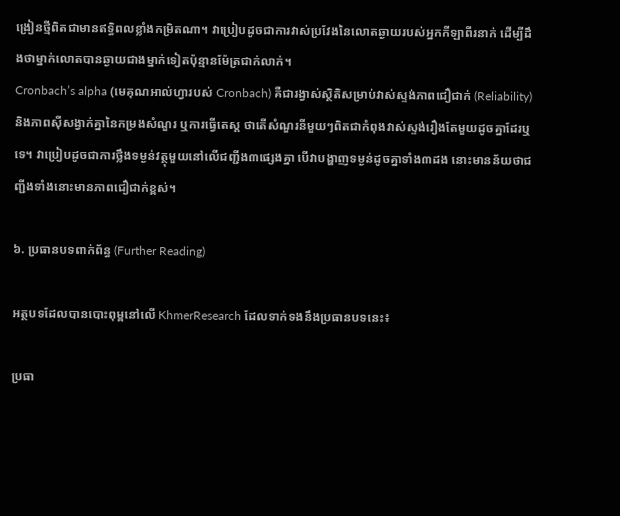ង្រៀនថ្មីពិតជាមានឥទ្ធិពលខ្លាំងកម្រិតណា។ វាប្រៀបដូចជាការវាស់ប្រវែងនៃលោតឆ្ងាយរបស់អ្នកកីឡាពីរនាក់ ដើម្បីដឹងថាម្នាក់លោតបានឆ្ងាយជាងម្នាក់ទៀតប៉ុន្មានម៉ែត្រជាក់លាក់។
Cronbach’s alpha (មេគុណអាល់ហ្វារបស់ Cronbach) គឺជារង្វាស់ស្ថិតិសម្រាប់វាស់ស្ទង់ភាពជឿជាក់ (Reliability) និងភាពស៊ីសង្វាក់គ្នានៃកម្រងសំណួរ ឬការធ្វើតេស្ត ថាតើសំណួរនីមួយៗពិតជាកំពុងវាស់ស្ទង់រឿងតែមួយដូចគ្នាដែរឬទេ។ វាប្រៀបដូចជាការថ្លឹងទម្ងន់វត្ថុមួយនៅលើជញ្ជីង៣ផ្សេងគ្នា បើវាបង្ហាញទម្ងន់ដូចគ្នាទាំង៣ដង នោះមានន័យថាជញ្ជីងទាំងនោះមានភាពជឿជាក់ខ្ពស់។

៦. ប្រធានបទពាក់ព័ន្ធ (Further Reading)

អត្ថបទដែលបានបោះពុម្ពនៅលើ KhmerResearch ដែលទាក់ទងនឹងប្រធានបទនេះ៖

ប្រធា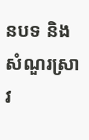នបទ និងសំណួរស្រាវ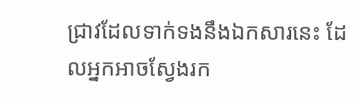ជ្រាវដែលទាក់ទងនឹងឯកសារនេះ ដែលអ្នកអាចស្វែងរក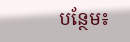បន្ថែម៖